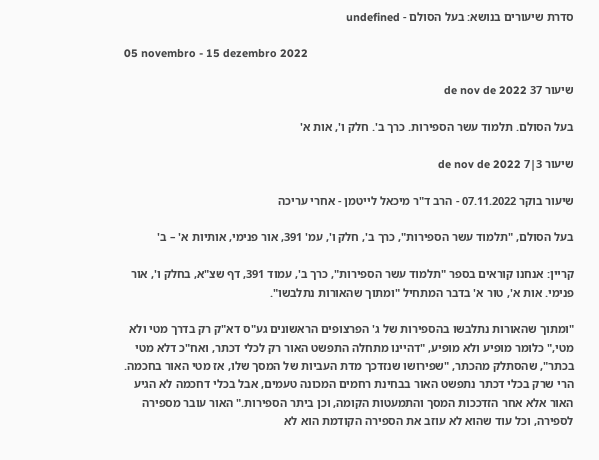סדרת שיעורים בנושא: בעל הסולם - undefined

05 novembro - 15 dezembro 2022

שיעור 37 de nov de 2022

בעל הסולם. תלמוד עשר הספירות. כרך ב'. חלק ו', אות א'

שיעור 3|7 de nov de 2022

שיעור בוקר 07.11.2022 - הרב ד"ר מיכאל לייטמן - אחרי עריכה

בעל הסולם, "תלמוד עשר הספירות", כרך ב', חלק ו', עמ' 391, אור פנימי, אותיות א' – ב'

קריין: אנחנו קוראים בספר "תלמוד עשר הספירות", כרך ב', עמוד 391, דף שצ"א, בחלק ו', אור פנימי. אות א', טור א' בדבר המתחיל "ומתוך שהאורות נתלבשו".

"ומתוך שהאורות נתלבשו בהספירות של ג' הפרצופים הראשונים גע"ס דא"ק רק בדרך מטי ולא מטי," כלומר מופיע ולא מופיע, "דהיינו מתחלה התפשט האור רק לכלי דכתר, ואח"כ דלא מטי בכתר", שהסתלק מהכתר, "שפירושו שנזדכך מדת העביות של המסך שלו, אז מטי האור בחכמה. הרי שרק בכלי דכתר נתפשט האור בבחינת רחמים המכונה טעמים, אבל בכלי דחכמה לא הגיע האור אלא אחר הזדככות המסך והתמעטות הקומה, וכן ביתר הספירות." האור עובר מספירה לספירה, וכל עוד שהוא לא עוזב את הספירה הקודמת הוא לא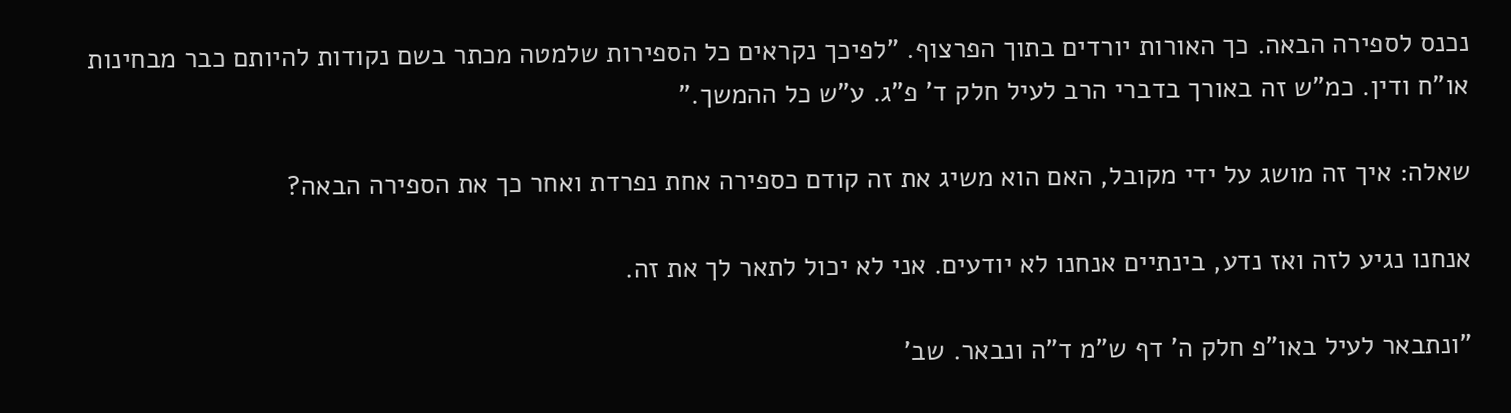נכנס לספירה הבאה. כך האורות יורדים בתוך הפרצוף. "לפיכך נקראים כל הספירות שלמטה מכתר בשם נקודות להיותם כבר מבחינות או"ח ודין. כמ"ש זה באורך בדברי הרב לעיל חלק ד' פ"ג. ע"ש כל ההמשך."

שאלה: איך זה מושג על ידי מקובל, האם הוא משיג את זה קודם כספירה אחת נפרדת ואחר כך את הספירה הבאה?

אנחנו נגיע לזה ואז נדע, בינתיים אנחנו לא יודעים. אני לא יכול לתאר לך את זה.

"ונתבאר לעיל באו"פ חלק ה' דף ש"מ ד"ה ונבאר. שב'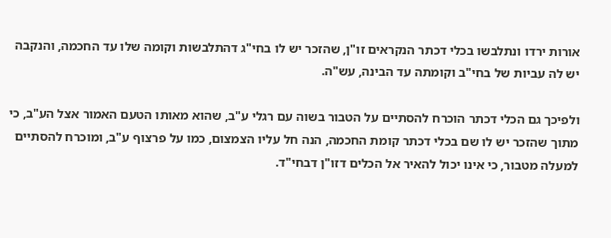אורות ירדו ונתלבשו בכלי דכתר הנקראים זו"ן, שהזכר יש לו בחי"ג דהתלבשות וקומה שלו עד החכמה, והנקבה יש לה עביות של בחי"ב וקומתה עד הבינה, עש"ה.

ולפיכך גם הכלי דכתר הוכרח להסתיים על הטבור בשוה עם רגלי ע"ב, שהוא מאותו הטעם האמור אצל הע"ב, כי מתוך שהזכר יש לו שם בכלי דכתר קומת החכמה, הנה חל עליו הצמצום, כמו על פרצוף ע"ב, ומוכרח להסתיים למעלה מטבור, כי אינו יכול להאיר אל הכלים דזו"ן דבחי"ד.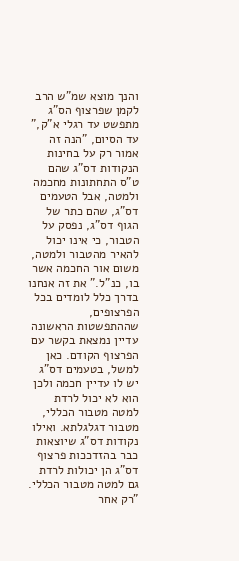והנך מוצא שמ"ש הרב לקמן שפרצוף הס"ג מתפשט עד רגלי א"ק," עד הסיום, "הנה זה אמור רק על בחינות הנקודות דס"ג שהם ט"ס התחתונות מחכמה ולמטה, אבל הטעמים דס"ג, שהם כתר של הגוף דס"ג, נפסק על הטבור, כי אינו יכול להאיר מהטבור ולמטה, משום אור החכמה אשר בו, כנ"ל." את זה אנחנו בדרך כלל לומדים בכל הפרצופים, שההתפשטות הראשונה עדיין נמצאת בקשר עם הפרצוף הקודם. כאן למשל, בטעמים דס"ג יש לו עדיין חכמה ולכן הוא לא יכול לרדת למטה מטבור הכללי, מטבור דגלגלתא. ואילו נקודות דס"ג שיוצאות כבר בהזדככות פרצוף דס"ג הן יכולות לרדת גם למטה מטבור הכללי. "רק אחר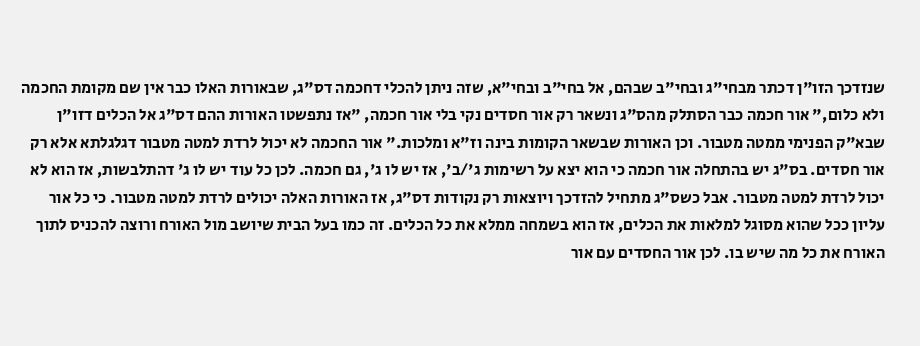שנזדכך הזו"ן דכתר מבחי"ג ובחי"ב שבהם, אל בחי"ב ובחי"א, שזה ניתן להכלי דחכמה דס"ג, שבאורות האלו כבר אין שם מקומת החכמה ולא כלום," אור חכמה כבר הסתלק מהס"ג ונשאר רק אור חסדים נקי בלי אור חכמה, "אז נתפשטו האורות ההם דס"ג אל הכלים דזו"ן שבא"ק הפנימי ממטה מטבור. וכן האורות שבשאר הקומות בינה וז"א ומלכות." אור החכמה לא יכול לרדת למטה מטבור דגלגלתא אלא רק אור חסדים. בס"ג יש בהתחלה אור חכמה כי הוא יצא על רשימות ג'/ב', אז יש לו ג', גם חכמה. לכן כל עוד יש לו ג' דהתלבשות, אז הוא לא יכול לרדת למטה מטבור. אבל כשס"ג מתחיל להזדכך ויוצאות רק נקודות דס"ג, אז האורות האלה יכולים לרדת למטה מטבור. כי כל אור עליון ככל שהוא מסוגל למלאות את הכלים, אז הוא בשמחה ממלא את כל הכלים. זה כמו בעל הבית שיושב מול האורח ורוצה להכניס לתוך האורח את כל מה שיש בו. לכן אור החסדים עם אור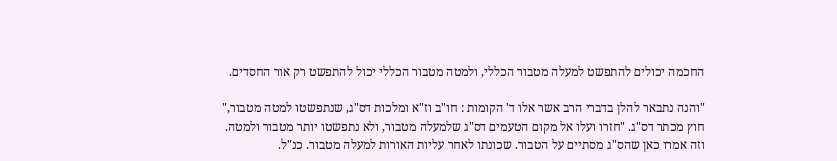החכמה יכולים להתפשט למעלה מטבור הכללי, ולמטה מטבור הכללי יכול להתפשט רק אור החסדים.

"והנה נתבאר להלן בדברי הרב אשר אלו ד' הקומות : חו"ב וז"א ומלכות דס"ג, שנתפשטו למטה מטבור," חוץ מכתר דס"ג. "חזרו ועלו אל מקום הטעמים דס"ג שלמעלה מטבור, ולא נתפשטו יותר מטבור ולמטה. וזה אמרו כאן שהס"ג מסתיים על הטבור. שכונתו לאחר עליות האורות למעלה מטבור. כנ"ל.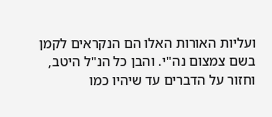ועליות האורות האלו הם הנקראים לקמן בשם צמצום נה"י. והבן כל הנ"ל היטב, וחזור על הדברים עד שיהיו כמו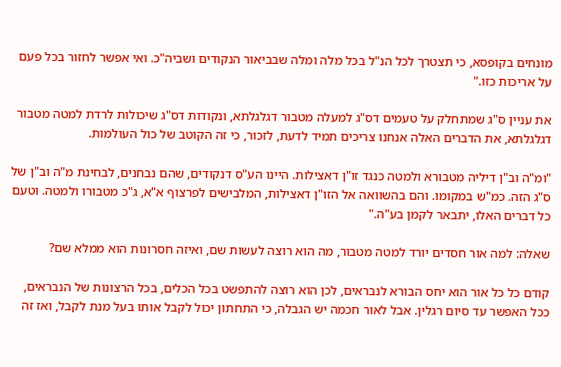מונחים בקופסא, כי תצטרך לכל הנ"ל בכל מלה ומלה שבביאור הנקודים ושביה"כ. ואי אפשר לחזור בכל פעם על אריכות כזו."

את עניין ס"ג שמתחלק על טעמים דס"ג למעלה מטבור דגלגלתא, ונקודות דס"ג שיכולות לרדת למטה מטבור דגלגלתא, את הדברים האלה אנחנו צריכים תמיד לדעת, לזכור, כי זה הקוטב של כול העולמות.

"ומ"ה וב"ן דיליה מטבורא ולמטה כנגד זו"ן דאצילות. היינו הע"ס דנקודים, שהם נבחנים, לבחינת מ"ה וב"ן של ס"ג הזה. כמ"ש במקומו. והם בהשוואה אל הזו"ן דאצילות, המלבישים לפרצוף א"א, ג"כ מטבורו ולמטה. וטעם כל דברים האלו, יתבאר לקמן בע"ה."

שאלה: למה אור חסדים יורד למטה מטבור, מה הוא רוצה לעשות שם, ואיזה חסרונות הוא ממלא שם?

קודם כל כל אור הוא יחס הבורא לנבראים, לכן הוא רוצה להתפשט בכל הכלים, בכל הרצונות של הנבראים, ככל האפשר עד סיום רגלין. אבל לאור חכמה יש הגבלה, כי התחתון יכול לקבל אותו בעל מנת לקבל, ואז זה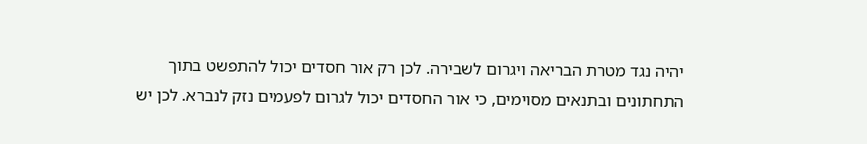יהיה נגד מטרת הבריאה ויגרום לשבירה. לכן רק אור חסדים יכול להתפשט בתוך התחתונים ובתנאים מסוימים, כי אור החסדים יכול לגרום לפעמים נזק לנברא. לכן יש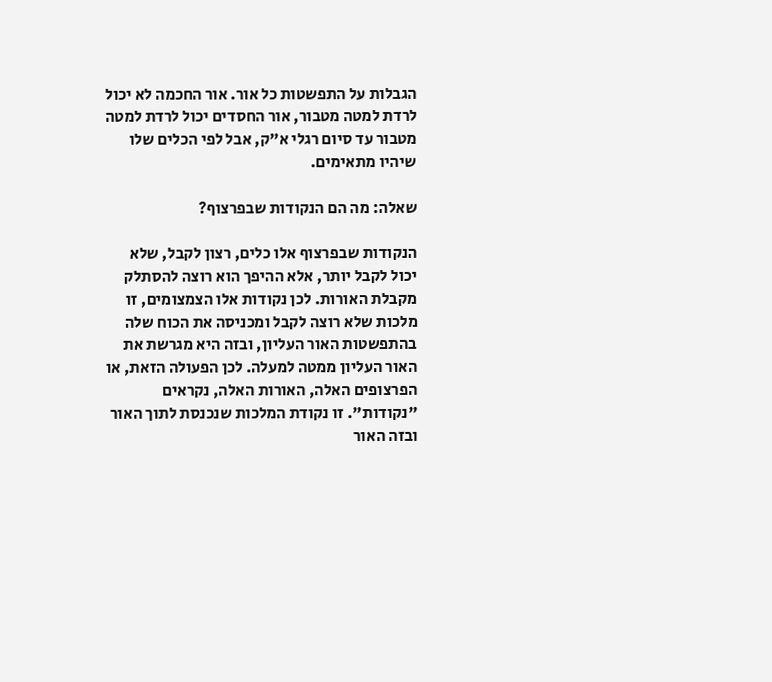הגבלות על התפשטות כל אור. אור החכמה לא יכול לרדת למטה מטבור, אור החסדים יכול לרדת למטה מטבור עד סיום רגלי א"ק, אבל לפי הכלים שלו שיהיו מתאימים.

שאלה: מה הם הנקודות שבפרצוף?

הנקודות שבפרצוף אלו כלים, רצון לקבל, שלא יכול לקבל יותר, אלא ההיפך הוא רוצה להסתלק מקבלת האורות. לכן נקודות אלו הצמצומים, זו מלכות שלא רוצה לקבל ומכניסה את הכוח שלה בהתפשטות האור העליון, ובזה היא מגרשת את האור העליון ממטה למעלה. לכן הפעולה הזאת, או הפרצופים האלה, האורות האלה, נקראים "נקודות". זו נקודת המלכות שנכנסת לתוך האור ובזה האור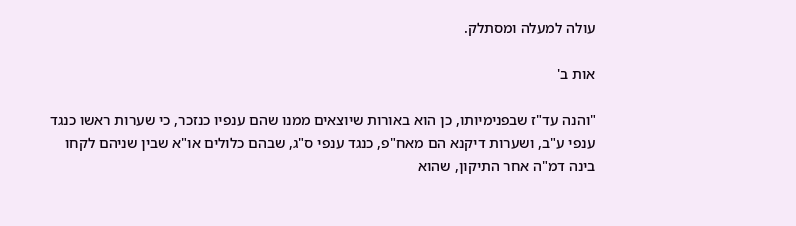עולה למעלה ומסתלק.

אות ב'

"והנה עד"ז שבפנימיותו, כן הוא באורות שיוצאים ממנו שהם ענפיו כנזכר, כי שערות ראשו כנגד ענפי ע"ב, ושערות דיקנא הם מאח"פ, כנגד ענפי ס"ג, שבהם כלולים או"א שבין שניהם לקחו בינה דמ"ה אחר התיקון, שהוא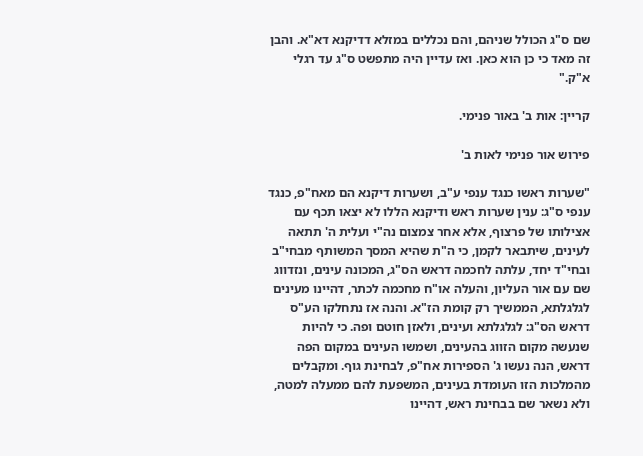שם ס"ג הכולל שניהם, והם נכללים במזלא דדיקנא דא"א. והבן זה מאד כי כן הוא כאן. ואז עדיין היה מתפשט ס"ג עד רגלי א"ק."

קריין: אות ב' באור פנימי.

פירוש אור פנימי לאות ב'

"שערות ראשו כנגד ענפי ע"ב, ושערות דיקנא הם מאח"פ, כנגד ענפי ס"ג: ענין שערות ראש ודיקנא הללו לא יצאו תכף עם אצילותו של פרצוף, אלא אחר צמצום נה"י ועלית ה' תתאה לעינים, שיתבאר לקמן, כי ה"ת שהיא המסך המשותף מבחי"ב ובחי"ד יחד, עלתה לחכמה דראש הס"ג, המכונה עינים, ונזדווג שם עם אור העליון, והעלה או"ח מחכמה לכתר, דהיינו מעינים לגלגלתא, הממשיך רק קומת הז"א. והנה אז נתחלקו הע"ס דראש הס"ג: לגלגלתא ועינים, ולאזן חוטם ופה. כי להיות שנעשה מקום הזווג בהעינים, ושמשו העינים במקום הפה דראש, הנה נעשו ג' הספירות אח"פ, לבחינת גוף. ומקבלים מהמלכות הזו העומדת בעינים, המשפעת להם ממעלה למטה, ולא נשאר שם בבחינת ראש, דהיינו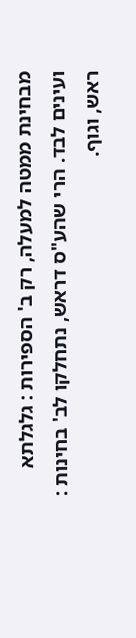מבחינת ממטה למעלה, רק ב' הספירות : גלגלתא ועינים לבד. הרי שהע"ס דראש, נתחלקו לב' בחינות : ראש, וגוף.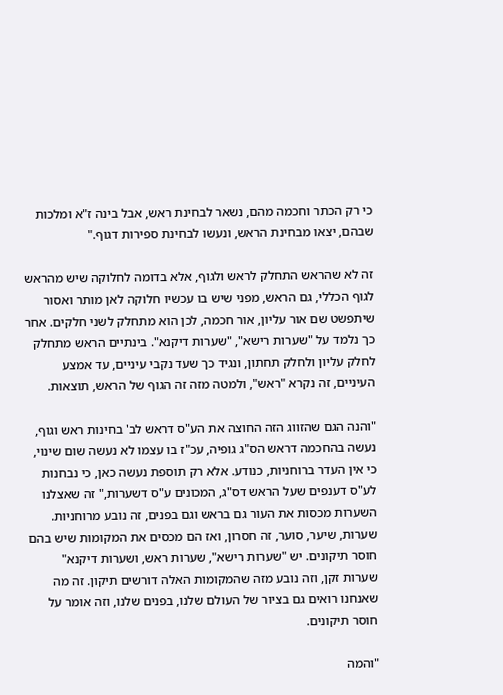כי רק הכתר וחכמה מהם, נשאר לבחינת ראש, אבל בינה ז"א ומלכות שבהם, יצאו מבחינת הראש, ונעשו לבחינת ספירות דגוף."

זה לא שהראש התחלק לראש ולגוף, אלא בדומה לחלוקה שיש מהראש לגוף הכללי, גם הראש, מפני שיש בו עכשיו חלוקה לאן מותר ואסור שיתפשט שם אור עליון, אור חכמה, לכן הוא מתחלק לשני חלקים. אחר כך נלמד על "שערות רישא", "שערות דיקנא". בינתיים הראש מתחלק לחלק עליון ולחלק תחתון, ונגיד כך שעד נקבי עיניים, עד אמצע העיניים, זה נקרא "ראש", ולמטה מזה זה הגוף של הראש, תוצאות.

"והנה הגם שהזווג הזה החוצה את הע"ס דראש לב' בחינות ראש וגוף, נעשה בהחכמה דראש הס"ג גופיה, עכ"ז בו עצמו לא נעשה שום שינוי, כי אין העדר ברוחניות, כנודע. אלא רק תוספת נעשה כאן, כי נבחנות לע"ס דענפים שעל הראש דס"ג, המכונים ע"ס דשערות," זה שאצלנו השערות מכסות את העור גם בראש וגם בפנים, זה נובע מרוחניות. שערות, שיער, סוער, זה חסרון, ואז הם מכסים את המקומות שיש בהם חוסר תיקונים. יש "שערות רישא", שערות ראש, ושערות דיקנא" שערות זקן, וזה נובע מזה שהמקומות האלה דורשים תיקון. זה מה שאנחנו רואים גם בציור של העולם שלנו, בפנים שלנו, וזה אומר על חוסר תיקונים.

"והמה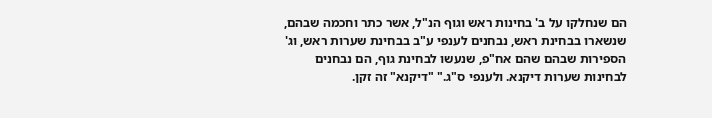הם שנחלקו על ב' בחינות ראש וגוף הנ"ל, אשר כתר וחכמה שבהם, שנשארו בבחינת ראש, נבחנים לענפי ע"ב בבחינת שערות ראש, וג' הספירות שבהם שהם אח"פ, שנעשו לבחינת גוף, הם נבחנים לבחינות שערות דיקנא. ולענפי ס"ג." "דיקנא" זה זקן.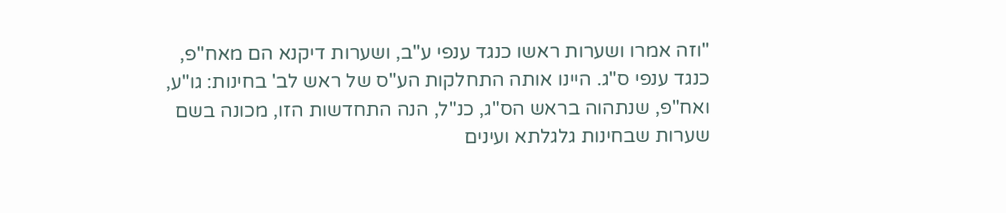"וזה אמרו ושערות ראשו כנגד ענפי ע"ב, ושערות דיקנא הם מאח"פ, כנגד ענפי ס"ג. היינו אותה התחלקות הע"ס של ראש לב' בחינות: גו"ע, ואח"פ, שנתהוה בראש הס"ג, כנ"ל, הנה התחדשות הזו, מכונה בשם שערות שבחינות גלגלתא ועינים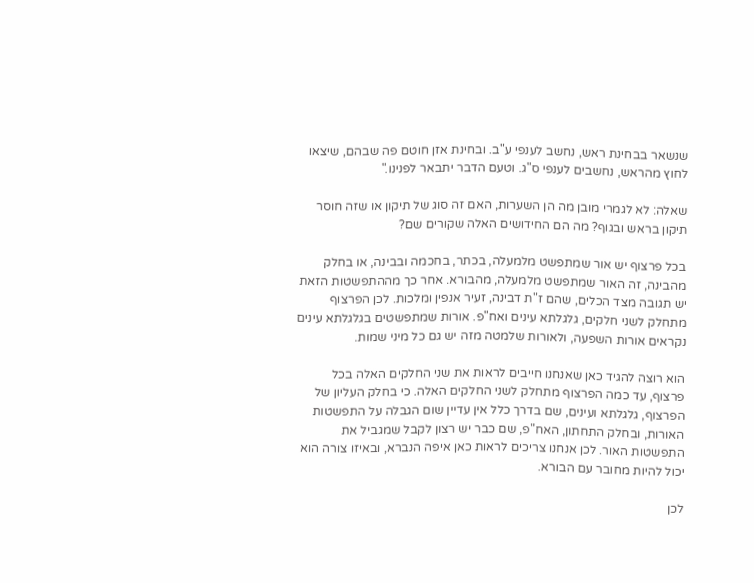שנשאר בבחינת ראש, נחשב לענפי ע"ב. ובחינת אזן חוטם פה שבהם, שיצאו לחוץ מהראש, נחשבים לענפי ס"ג. וטעם הדבר יתבאר לפנינו."

שאלה: לא לגמרי מובן מה הן השערות, האם זה סוג של תיקון או שזה חוסר תיקון בראש ובגוף? מה הם החידושים האלה שקורים שם?

בכל פרצוף יש אור שמתפשט מלמעלה, בכתר, בחכמה ובבינה, או בחלק מהבינה, זה האור שמתפשט מלמעלה, מהבורא. אחר כך מההתפשטות הזאת יש תגובה מצד הכלים, שהם ז"ת דבינה, זעיר אנפין ומלכות. לכן הפרצוף מתחלק לשני חלקים, גלגלתא עינים ואח"פ. אורות שמתפשטים בגלגלתא עינים נקראים אורות השפעה, ולאורות שלמטה מזה יש גם כל מיני שמות.

הוא רוצה להגיד כאן שאנחנו חייבים לראות את שני החלקים האלה בכל פרצוף, עד כמה הפרצוף מתחלק לשני החלקים האלה. כי בחלק העליון של הפרצוף, גלגלתא ועינים, שם בדרך כלל אין עדיין שום הגבלה על התפשטות האורות, ובחלק התחתון, האח"פ, שם כבר יש רצון לקבל שמגביל את התפשטות האור. לכן אנחנו צריכים לראות כאן איפה הנברא, ובאיזו צורה הוא יכול להיות מחובר עם הבורא.

לכן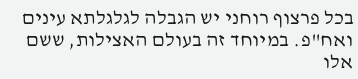בכל פרצוף רוחני יש הגבלה לגלגלתא עינים ואח"פ. במיוחד זה בעולם האצילות, ששם אלו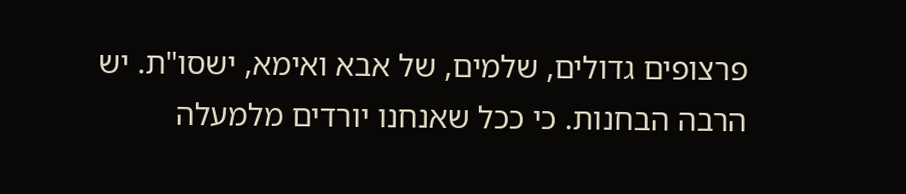פרצופים גדולים, שלמים, של אבא ואימא, ישסו"ת. יש הרבה הבחנות. כי ככל שאנחנו יורדים מלמעלה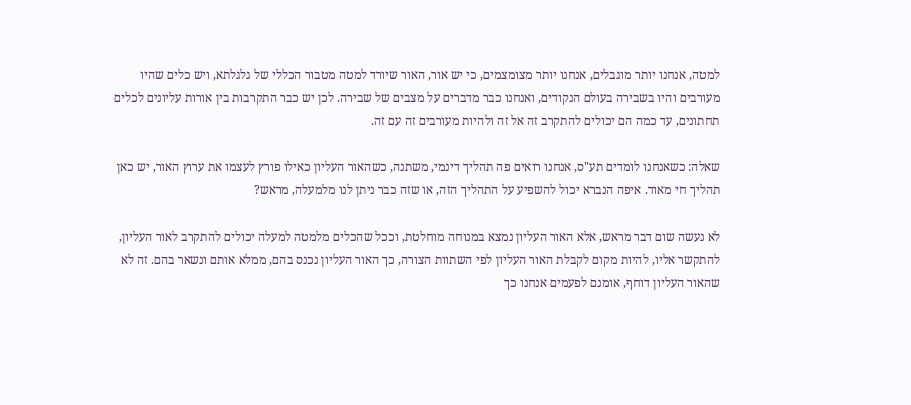למטה, אנחנו יותר מוגבלים, אנחנו יותר מצומצמים, כי יש אור, האור שיורד למטה מטבור הכללי של גלגלתא, ויש כלים שהיו מעורבים והיו בשבירה בעולם הנקודים, ואנחנו כבר מדברים על מצבים של שבירה. לכן יש כבר התקרבות בין אורות עליונים לכלים תחתונים, עד כמה הם יכולים להתקרב זה אל זה ולהיות מעורבים זה עם זה.

שאלה: כשאנחנו לומדים תע"ס, אנחנו רואים פה תהליך דינמי, משתנה, כשהאור העליון כאילו פורץ לעצמו את ערוץ האור, יש כאן תהליך חי מאוד. איפה הנברא יכול להשפיע על התהליך הזה, או שזה כבר ניתן לנו מלמעלה, מראש?

לא נעשה שום דבר מראש, אלא האור העליון נמצא במנוחה מוחלטת, וככל שהכלים מלמטה למעלה יכולים להתקרב לאור העליון, להתקשר אליו, להיות מקום לקבלת האור העליון לפי השתוות הצורה, כך האור העליון נכנס בהם, ממלא אותם ונשאר בהם. זה לא שהאור העליון דוחף, אומנם לפעמים אנחנו כך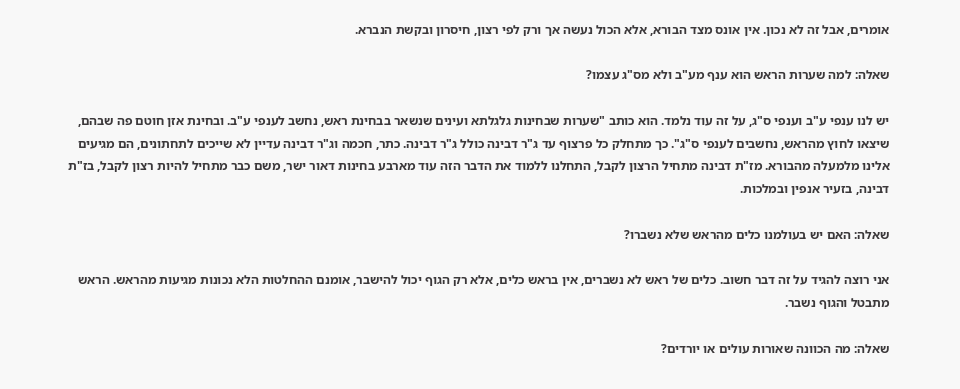אומרים, אבל זה לא נכון. אין אונס מצד הבורא, אלא הכול נעשה אך ורק לפי רצון, חיסרון ובקשת הנברא.

שאלה: למה שערות הראש הוא ענף מע"ב ולא מס"ג עצמו?

יש לנו ענפי ע"ב וענפי ס"ג, על זה עוד נלמד. הוא כותב "שערות שבחינות גלגלתא ועינים שנשאר בבחינת ראש, נחשב לענפי ע"ב. ובחינת אזן חוטם פה שבהם, שיצאו לחוץ מהראש, נחשבים לענפי ס"ג". כך מתחלק כל פרצוף עד ג"ר דבינה כולל ג"ר דבינה. כתר, חכמה וג"ר דבינה עדיין לא שייכים לתחתונים, הם מגיעים אלינו מלמעלה מהבורא. מז"ת דבינה מתחיל הרצון לקבל, התחלנו ללמוד את הדבר הזה עוד מארבע בחינות דאור ישר, משם כבר מתחיל להיות רצון לקבל, בז"ת דבינה, בזעיר אנפין ובמלכות.

שאלה: האם יש בעולמנו כלים מהראש שלא נשברו?

אני רוצה להגיד על זה דבר חשוב. כלים של ראש לא נשברים, אין בראש כלים, אלא רק הגוף יכול להישבר, אומנם ההחלטות הלא נכונות מגיעות מהראש. הראש מתבטל והגוף נשבר.

שאלה: מה הכוונה שאורות עולים או יורדים?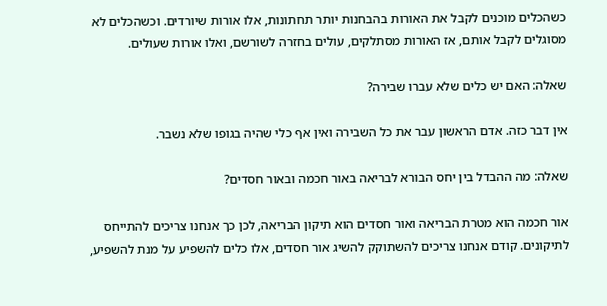כשהכלים מוכנים לקבל את האורות בהבחנות יותר תחתונות, אלו אורות שיורדים. וכשהכלים לא מסוגלים לקבל אותם, אז האורות מסתלקים, עולים בחזרה לשורשם, ואלו אורות שעולים.

שאלה: האם יש כלים שלא עברו שבירה?

אין דבר כזה. אדם הראשון עבר את כל השבירה ואין אף כלי שהיה בגופו שלא נשבר.

שאלה: מה ההבדל בין יחס הבורא לבריאה באור חכמה ובאור חסדים?

אור חכמה הוא מטרת הבריאה ואור חסדים הוא תיקון הבריאה, לכן כך אנחנו צריכים להתייחס לתיקונים. קודם אנחנו צריכים להשתוקק להשיג אור חסדים, אלו כלים להשפיע על מנת להשפיע,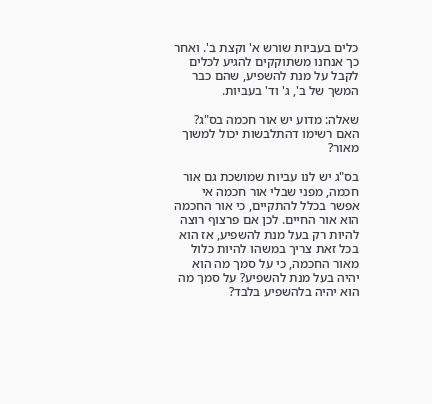כלים בעביות שורש א' וקצת ב'. ואחר כך אנחנו משתוקקים להגיע לכלים לקבל על מנת להשפיע, שהם כבר המשך של ב', ג' וד' בעביות.

שאלה: מדוע יש אור חכמה בס"ג? האם רשימו דהתלבשות יכול למשוך מאור?

בס"ג יש לנו עביות שמושכת גם אור חכמה, מפני שבלי אור חכמה אי אפשר בכלל להתקיים, כי אור החכמה הוא אור החיים. לכן אם פרצוף רוצה להיות רק בעל מנת להשפיע, אז הוא בכל זאת צריך במשהו להיות כלול מאור החכמה, כי על סמך מה הוא יהיה בעל מנת להשפיע? על סמך מה הוא יהיה בלהשפיע בלבד?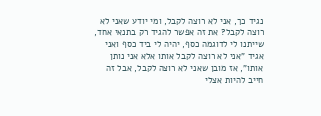נגיד כך, אני לא רוצה לקבל, ומי יודע שאני לא רוצה לקבל? את זה אפשר להגיד רק בתנאי אחד, שייתנו לי לדוגמה כסף, יהיה לי ביד כסף ואני אגיד "אני לא רוצה לקבל אותו אלא אני נותן אותו", אז מובן שאני לא רוצה לקבל, אבל זה חייב להיות אצלי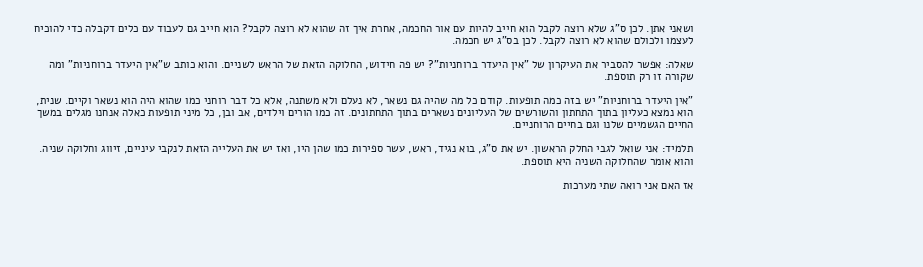ושאני אתן. לכן ס"ג שלא רוצה לקבל הוא חייב להיות עם אור החכמה, אחרת איך זה שהוא לא רוצה לקבל? הוא חייב גם לעבוד עם כלים דקבלה כדי להוכיח לעצמו ולכולם שהוא לא רוצה לקבל. לכן בס"ג יש חכמה.

שאלה: אפשר להסביר את העיקרון של "אין היעדר ברוחניות"? יש פה חידוש, החלוקה הזאת של הראש לשניים. והוא כותב ש"אין היעדר ברוחניות" ומה שקורה זו רק תוספת.

"אין היעדר ברוחניות" יש בזה כמה תופעות. קודם כל מה שהיה גם נשאר, לא נעלם ולא משתנה, אלא כל דבר רוחני כמו שהוא היה הוא נשאר וקיים. שנית, הוא נמצא כעליון בתוך התחתון והשורשים של העליונים נשארים בתוך התחתונים. זה כמו הורים וילדים, אב ובן, כל מיני תופעות כאלה אנחנו מגלים במשך החיים הגשמיים שלנו וגם בחיים הרוחניים.

תלמיד: אני שואל לגבי החלק הראשון. יש את ס"ג, בוא נגיד, ראש, עשר ספירות כמו שהן היו, ואז יש את העלייה הזאת לנקבי עיניים, זיווג וחלוקה שניה. והוא אומר שהחלוקה השניה היא תוספת.

אז האם אני רואה שתי מערכות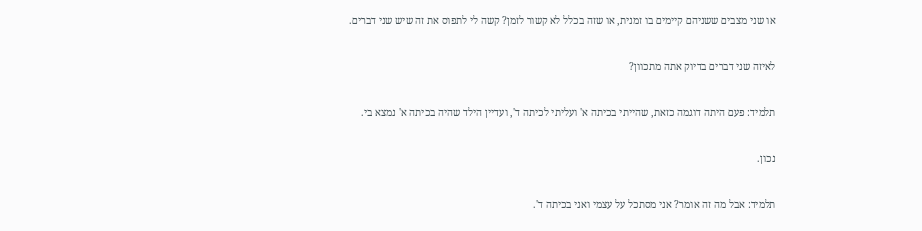או שני מצבים ששניהם קיימים בו זמנית, או שזה בכלל לא קשור לזמן? קשה לי לתפוס את זה שיש שני דברים.

לאיזה שני דברים בדיוק אתה מתכוון?

תלמיד: פעם היתה דוגמה כזאת, שהייתי בכיתה א' ועליתי לכיתה ד', ועדיין הילד שהיה בכיתה א' נמצא בי.

נכון.

תלמיד: אבל מה זה אומר? אני מסתכל על עצמי ואני בכיתה ד'.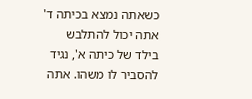כשאתה נמצא בכיתה ד' אתה יכול להתלבש בילד של כיתה א', נגיד להסביר לו משהו. אתה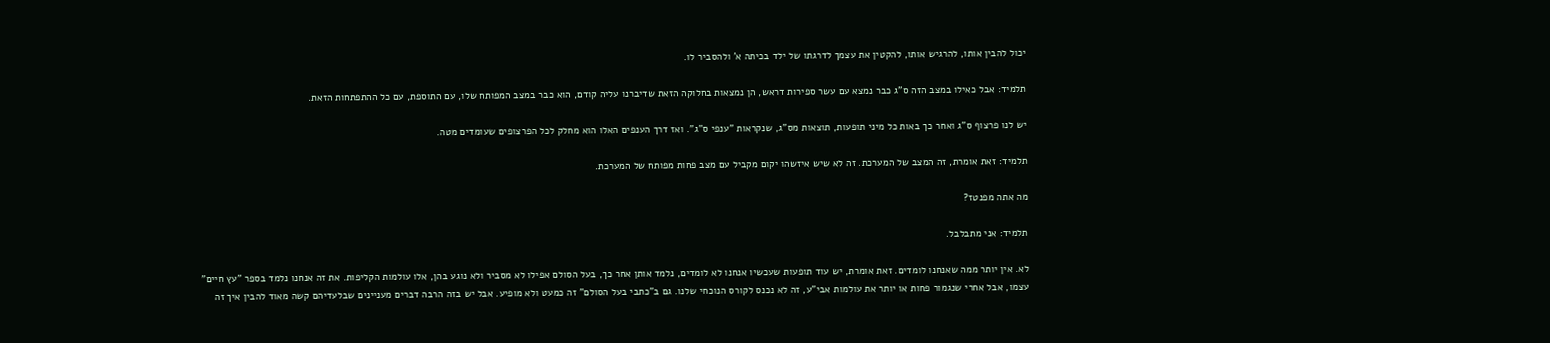יכול להבין אותו, להרגיש אותו, להקטין את עצמך לדרגתו של ילד בכיתה א' ולהסביר לו.

תלמיד: אבל כאילו במצב הזה ס"ג כבר נמצא עם עשר ספירות דראש, הן נמצאות בחלוקה הזאת שדיברנו עליה קודם, הוא כבר במצב המפותח שלו, עם התוספת, עם כל ההתפתחות הזאת.

יש לנו פרצוף ס"ג ואחר כך באות כל מיני תופעות, תוצאות מס"ג, שנקראות "ענפי ס"ג". ואז דרך הענפים האלו הוא מחלק לכל הפרצופים שעומדים מטה.

תלמיד: זאת אומרת, זה המצב של המערכת. זה לא שיש איזשהו יקום מקביל עם מצב פחות מפותח של המערכת.

מה אתה מפנטז?

תלמיד: אני מתבלבל.

לא. אין יותר ממה שאנחנו לומדים. זאת אומרת, יש עוד תופעות שעכשיו אנחנו לא לומדים, נלמד אותן אחר כך, בעל הסולם אפילו לא מסביר ולא נוגע בהן, אלו עולמות הקליפות. את זה אנחנו נלמד בספר "עץ חיים" עצמו, אבל אחרי שנגמור פחות או יותר את עולמות אבי"ע, זה לא נכנס לקורס הנוכחי שלנו. גם ב"כתבי בעל הסולם" זה כמעט ולא מופיע. אבל יש בזה הרבה דברים מעניינים שבלעדיהם קשה מאוד להבין איך זה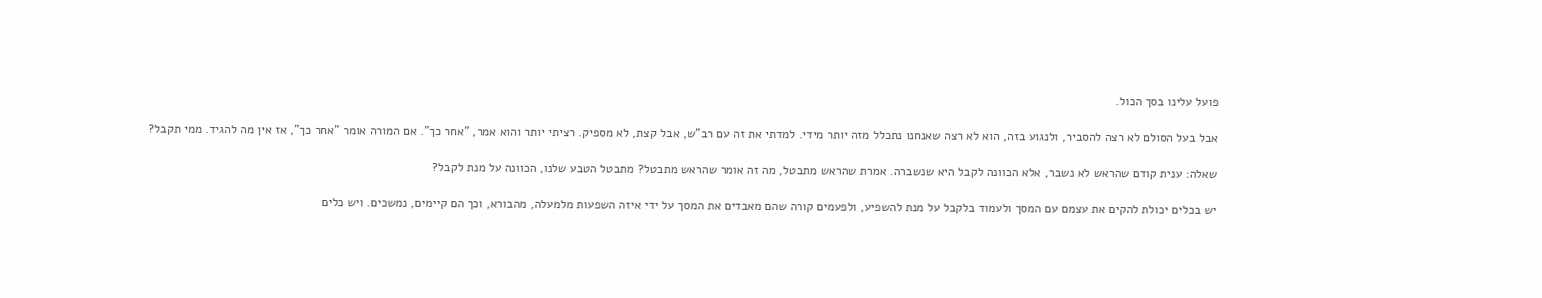פועל עלינו בסך הכול.

אבל בעל הסולם לא רצה להסביר, ולנגוע בזה, הוא לא רצה שאנחנו נתכלל מזה יותר מידי. למדתי את זה עם רב"ש, אבל קצת, לא מספיק. רציתי יותר והוא אמר, "אחר כך". אם המורה אומר "אחר כך", אז אין מה להגיד. ממי תקבל?

שאלה: ענית קודם שהראש לא נשבר, אלא הכוונה לקבל היא שנשברה. אמרת שהראש מתבטל, מה זה אומר שהראש מתבטל? מתבטל הטבע שלנו, הכוונה על מנת לקבל?

יש בכלים יכולת להקים את עצמם עם המסך ולעמוד בלקבל על מנת להשפיע, ולפעמים קורה שהם מאבדים את המסך על ידי איזה השפעות מלמעלה, מהבורא, וכך הם קיימים, נמשכים. ויש כלים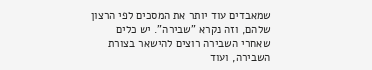שמאבדים עוד יותר את המסכים לפי הרצון שלהם, וזה נקרא "שבירה". יש כלים שאחרי השבירה רוצים להישאר בצורת השבירה, ועוד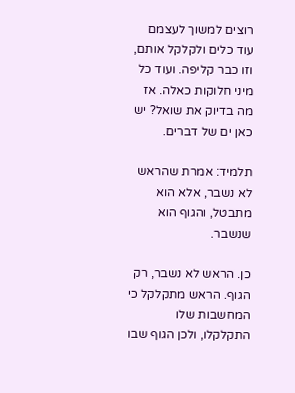רוצים למשוך לעצמם עוד כלים ולקלקל אותם, וזו כבר קליפה. ועוד כל מיני חלוקות כאלה. אז מה בדיוק את שואל? יש כאן ים של דברים.

תלמיד: אמרת שהראש לא נשבר, אלא הוא מתבטל, והגוף הוא שנשבר.

כן. הראש לא נשבר, רק הגוף. הראש מתקלקל כי המחשבות שלו התקלקלו, ולכן הגוף שבו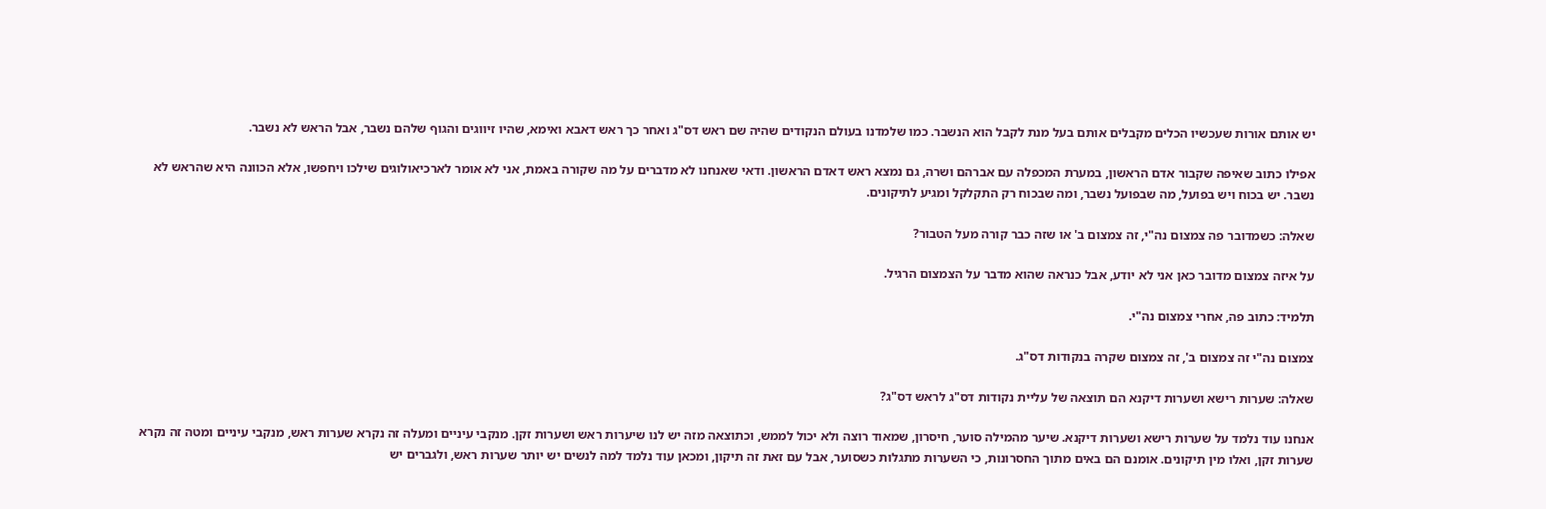יש אותם אורות שעכשיו הכלים מקבלים אותם בעל מנת לקבל הוא הנשבר. כמו שלמדנו בעולם הנקודים שהיה שם ראש דס"ג ואחר כך ראש דאבא ואימא, שהיו זיווגים והגוף שלהם נשבר, אבל הראש לא נשבר.

אפילו כתוב שאיפה שקבור אדם הראשון, במערת המכפלה עם אברהם ושרה, גם נמצא ראש דאדם הראשון. ודאי שאנחנו לא מדברים על מה שקורה באמת, אני לא אומר לארכיאולוגים שילכו ויחפשו, אלא הכוונה היא שהראש לא נשבר. יש בכוח ויש בפועל, מה שבפועל נשבר, ומה שבכוח רק התקלקל ומגיע לתיקונים.

שאלה: כשמדובר פה צמצום נה"י, זה צמצום ב' או שזה כבר קורה מעל הטבור?

על איזה צמצום מדובר כאן אני לא יודע, אבל כנראה שהוא מדבר על הצמצום הרגיל.

תלמיד: כתוב פה, אחרי צמצום נה"י.

צמצום נה"י זה צמצום ב', זה צמצום שקרה בנקודות דס"ג.

שאלה: שערות רישא ושערות דיקנא הם תוצאה של עליית נקודות דס"ג לראש דס"ג?

אנחנו עוד נלמד על שערות רישא ושערות דיקנא. שיער מהמילה סוער, חיסרון, שמאוד רוצה ולא יכול לממש, וכתוצאה מזה יש לנו שיערות ראש ושערות זקן. מנקבי עיניים ומעלה זה נקרא שערות ראש, מנקבי עיניים ומטה זה נקרא שערות זקן, ואלו מין תיקונים. אומנם הם באים מתוך החסרונות, כי השערות מתגלות כשסוער, אבל עם זאת זה תיקון, ומכאן עוד נלמד למה לנשים יש יותר שערות ראש, ולגברים יש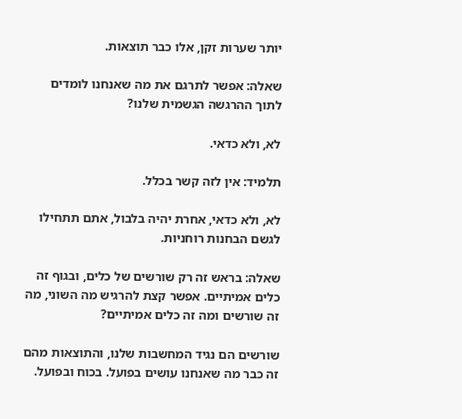יותר שערות זקן, אלו כבר תוצאות.

שאלה: אפשר לתרגם את מה שאנחנו לומדים לתוך ההרגשה הגשמית שלנו?

לא, ולא כדאי.

תלמיד: אין לזה קשר בכלל.

לא, ולא כדאי, אחרת יהיה בלבול, אתם תתחילו לגשם הבחנות רוחניות.

שאלה: בראש זה רק שורשים של כלים, ובגוף זה כלים אמיתיים. אפשר קצת להרגיש מה השוני, מה זה שורשים ומה זה כלים אמיתיים?

שורשים הם נגיד המחשבות שלנו, והתוצאות מהם זה כבר מה שאנחנו עושים בפועל. בכוח ובפועל.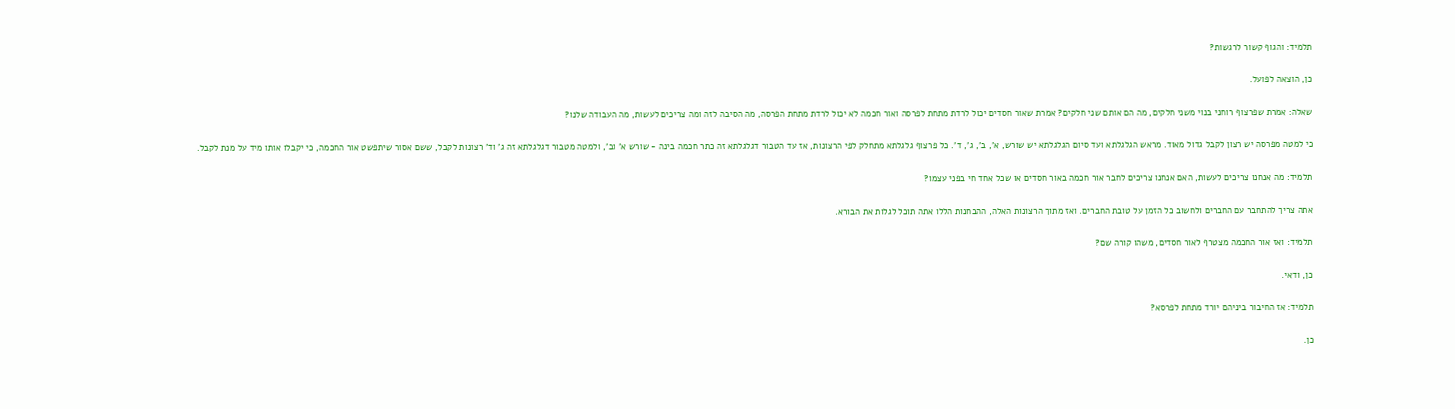תלמיד: והגוף קשור לרגשות?

כן, הוצאה לפועל.

שאלה: אמרת שפרצוף רוחני בנוי משני חלקים, מה הם אותם שני חלקים? אמרת שאור חסדים יכול לרדת מתחת לפרסה ואור חכמה לא יכול לרדת מתחת הפרסה, מה הסיבה לזה ומה צריכים לעשות, מה העבודה שלנו?

כי למטה מפרסה יש רצון לקבל גדול מאוד. מראש הגלגלתא ועד סיום הגלגלתא יש שורש, א', ב', ג', ד'. כל פרצוף גלגלתא מתחלק לפי הרצונות, אז עד הטבור דגלגלתא זה כתר חכמה בינה - שורש א' וב', ולמטה מטבור דגלגלתא זה ג' וד' רצונות לקבל, ששם אסור שיתפשט אור החכמה, כי יקבלו אותו מיד על מנת לקבל.

תלמיד: מה אנחנו צריכים לעשות, האם אנחנו צריכים לחבר אור חכמה באור חסדים או שכל אחד חי בפני עצמו?

אתה צריך להתחבר עם החברים ולחשוב כל הזמן על טובת החברים. ואז מתוך הרצונות האלה, ההבחנות הללו אתה תוכל לגלות את הבורא.

תלמיד: ואז אור החכמה מצטרף לאור חסדים, משהו קורה שם?

כן, ודאי.

תלמיד: אז החיבור ביניהם יורד מתחת לפרסא?

כן.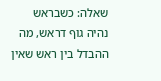שאלה: כשבראש נהיה גוף דראש, מה ההבדל בין ראש שאין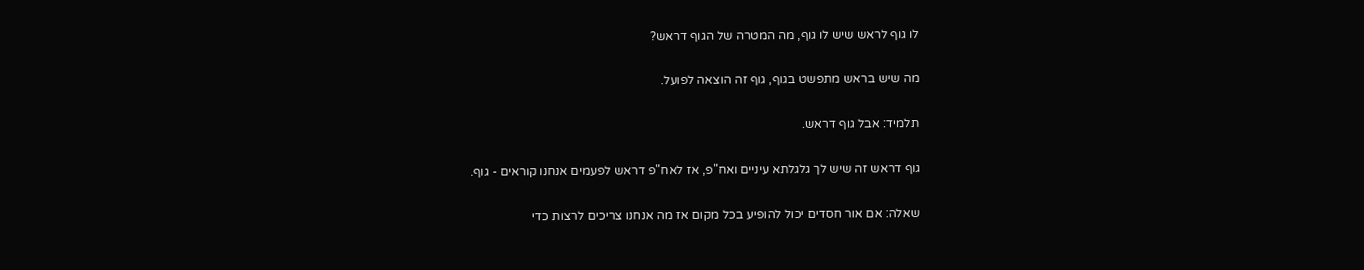לו גוף לראש שיש לו גוף, מה המטרה של הגוף דראש?

מה שיש בראש מתפשט בגוף, גוף זה הוצאה לפועל.

תלמיד: אבל גוף דראש.

גוף דראש זה שיש לך גלגלתא עיניים ואח"פ, אז לאח"פ דראש לפעמים אנחנו קוראים - גוף.

שאלה: אם אור חסדים יכול להופיע בכל מקום אז מה אנחנו צריכים לרצות כדי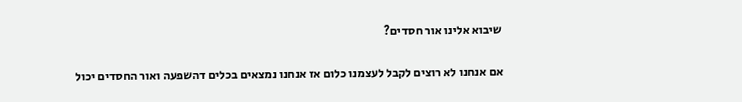שיבוא אלינו אור חסדים?

אם אנחנו לא רוצים לקבל לעצמנו כלום אז אנחנו נמצאים בכלים דהשפעה ואור החסדים יכול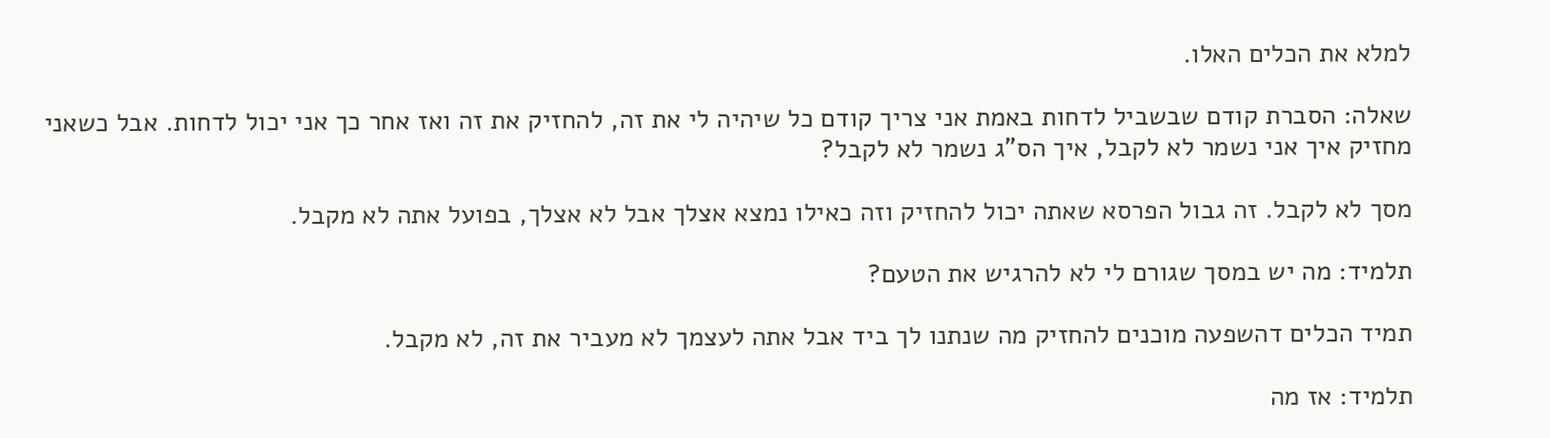למלא את הכלים האלו.

שאלה: הסברת קודם שבשביל לדחות באמת אני צריך קודם כל שיהיה לי את זה, להחזיק את זה ואז אחר כך אני יכול לדחות. אבל כשאני מחזיק איך אני נשמר לא לקבל, איך הס"ג נשמר לא לקבל?

מסך לא לקבל. זה גבול הפרסא שאתה יכול להחזיק וזה כאילו נמצא אצלך אבל לא אצלך, בפועל אתה לא מקבל.

תלמיד: מה יש במסך שגורם לי לא להרגיש את הטעם?

תמיד הכלים דהשפעה מוכנים להחזיק מה שנתנו לך ביד אבל אתה לעצמך לא מעביר את זה, לא מקבל.

תלמיד: אז מה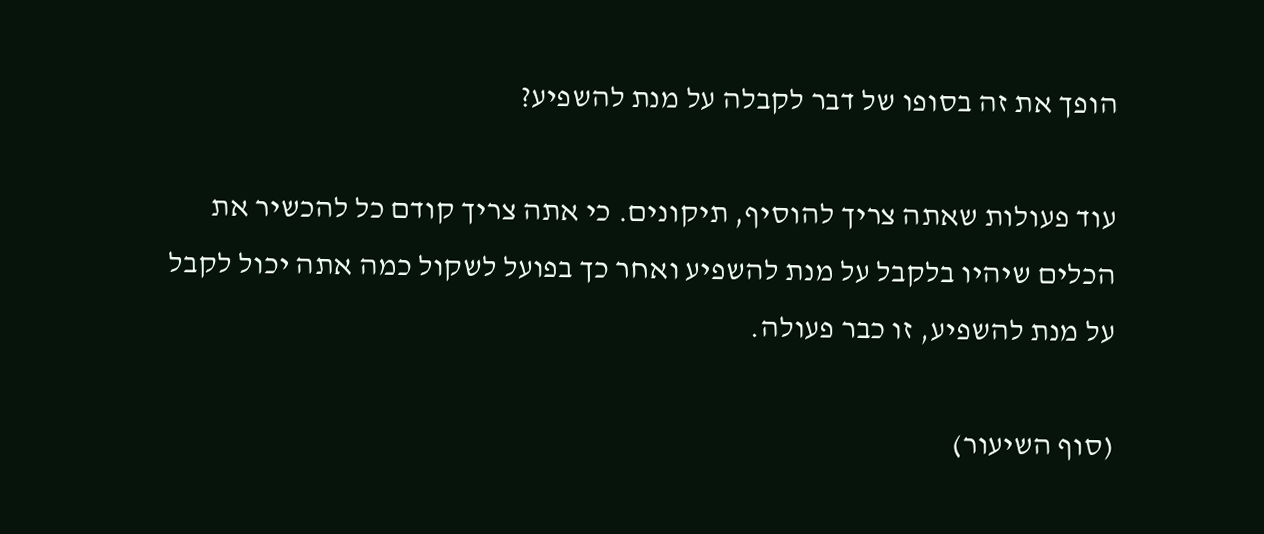הופך את זה בסופו של דבר לקבלה על מנת להשפיע?

עוד פעולות שאתה צריך להוסיף, תיקונים. כי אתה צריך קודם כל להכשיר את הכלים שיהיו בלקבל על מנת להשפיע ואחר כך בפועל לשקול כמה אתה יכול לקבל על מנת להשפיע, זו כבר פעולה.

(סוף השיעור)